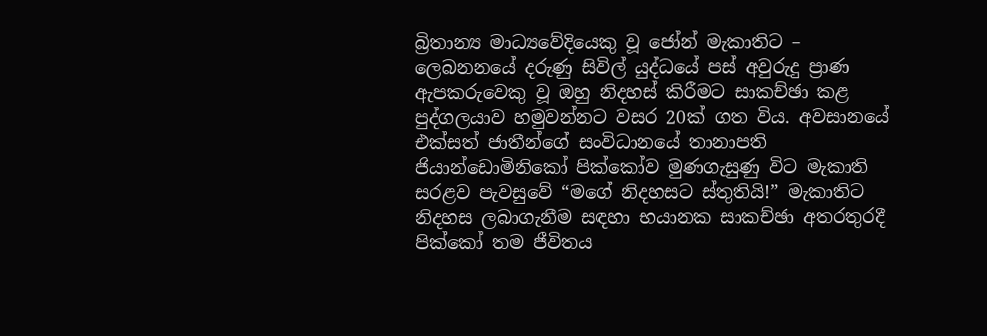බ්‍රිතාන්‍ය මාධ්‍යවේදියෙකු වූ ජෝන් මැකාතිට – ලෙබනනයේ දරුණු සිවිල් යුද්ධයේ පස් අවුරුදු ප්‍රාණ ඇපකරුවෙකු වූ ඔහු නිදහස් කිරීමට සාකච්ඡා කළ පුද්ගලයාව හමුවන්නට වසර 20ක් ගත විය. අවසානයේ එක්සත් ජාතීන්ගේ සංවිධානයේ තානාපති ජියාන්ඩොමිනිකෝ පික්කෝව මුණගැසුණු විට මැකාති සරළව පැවසුවේ “මගේ නිදහසට ස්තුතියි!” මැකාතිට නිදහස ලබාගැනීම සඳහා භයානක සාකච්ඡා අතරතුරදී පික්කෝ තම ජීවිතය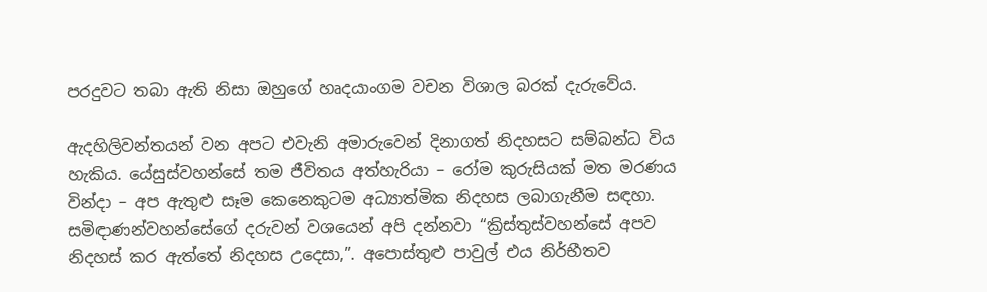පරදුවට තබා ඇති නිසා ඔහුගේ හෘදයාංගම වචන විශාල බරක් දැරුවේය.

ඇදහිලිවන්තයන් වන අපට එවැනි අමාරුවෙන් දිනාගත් නිදහසට සම්බන්ධ විය හැකිය. යේසුස්වහන්සේ තම ජීවිතය අත්හැරියා – රෝම කුරුසියක් මත මරණය වින්දා – අප ඇතුළු සෑම කෙනෙකුටම අධ්‍යාත්මික නිදහස ලබාගැනීම සඳහා. සමිඳාණන්වහන්සේගේ දරුවන් වශයෙන් අපි දන්නවා “ක්‍රිස්තුස්වහන්සේ අපව නිදහස් කර ඇත්තේ නිදහස උදෙසා,”. අපොස්තුළු පාවුල් එය නිර්භීතව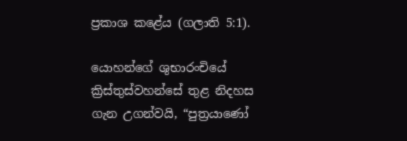ප්‍රකාශ කළේය (ගලාති 5:1).

යොහන්ගේ ශුභාරංචියේ ක්‍රිස්තුස්වහන්සේ තුළ නිදහස ගැන උගන්වයි, “පුත්‍රයාණෝ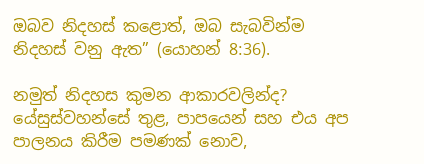ඔබව නිදහස් කළොත්, ඔබ සැබවින්ම නිදහස් වනු ඇත” (යොහන් 8:36).

නමුත් නිදහස කුමන ආකාරවලින්ද? යේසුස්වහන්සේ තුළ, පාපයෙන් සහ එය අප පාලනය කිරීම පමණක් නොව,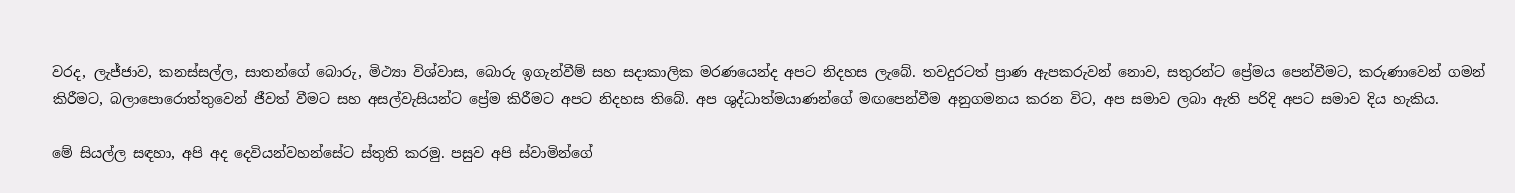වරද, ලැජ්ජාව, කනස්සල්ල, සාතන්ගේ බොරු, මිථ්‍යා විශ්වාස, බොරු ඉගැන්වීම් සහ සදාකාලික මරණයෙන්ද අපට නිදහස ලැබේ. තවදුරටත් ප්‍රාණ ඇපකරුවන් නොව, සතුරන්ට ප්‍රේමය පෙන්වීමට, කරුණාවෙන් ගමන් කිරීමට, බලාපොරොත්තුවෙන් ජීවත් වීමට සහ අසල්වැසියන්ට ප්‍රේම කිරීමට අපට නිදහස තිබේ. අප ශුද්ධාත්මයාණන්ගේ මඟපෙන්වීම අනුගමනය කරන විට, අප සමාව ලබා ඇති පරිදි අපට සමාව දිය හැකිය.

මේ සියල්ල සඳහා, අපි අද දෙවියන්වහන්සේට ස්තුති කරමු. පසුව අපි ස්වාමින්ගේ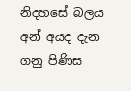නිදහසේ බලය අන් අයද දැන ගනු පිණිස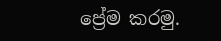ප්‍රේම කරමු.